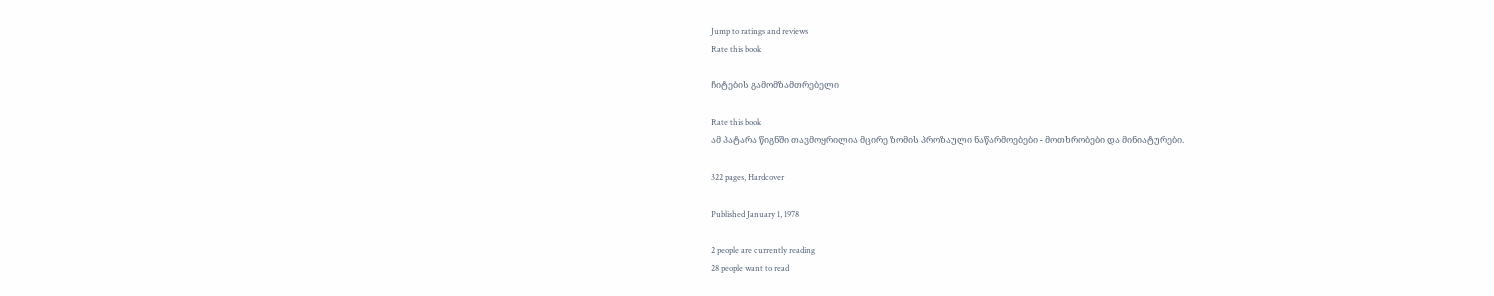Jump to ratings and reviews
Rate this book

ჩიტების გამომზამთრებელი

Rate this book
ამ პატარა წიგნში თავმოყრილია მცირე ზომის პროზაული ნაწარმოებები - მოთხრობები და მინიატურები.

322 pages, Hardcover

Published January 1, 1978

2 people are currently reading
28 people want to read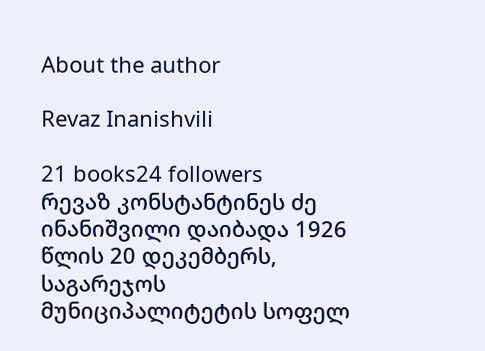About the author

Revaz Inanishvili

21 books24 followers
რევაზ კონსტანტინეს ძე ინანიშვილი დაიბადა 1926 წლის 20 დეკემბერს, საგარეჯოს მუნიციპალიტეტის სოფელ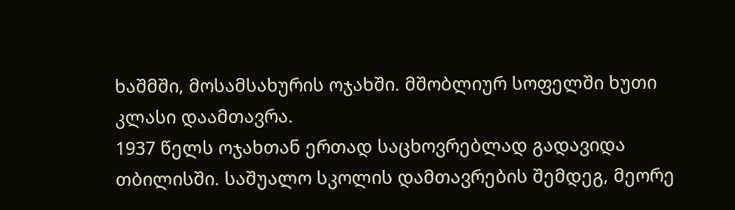ხაშმში, მოსამსახურის ოჯახში. მშობლიურ სოფელში ხუთი კლასი დაამთავრა.
1937 წელს ოჯახთან ერთად საცხოვრებლად გადავიდა თბილისში. საშუალო სკოლის დამთავრების შემდეგ, მეორე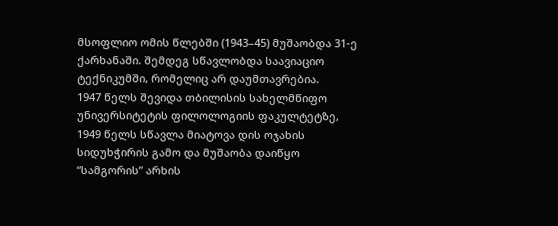მსოფლიო ომის წლებში (1943–45) მუშაობდა 31-ე ქარხანაში. შემდეგ სწავლობდა საავიაციო ტექნიკუმში, რომელიც არ დაუმთავრებია.
1947 წელს შევიდა თბილისის სახელმწიფო უნივერსიტეტის ფილოლოგიის ფაკულტეტზე, 1949 წელს სწავლა მიატოვა დის ოჯახის სიდუხჭირის გამო და მუშაობა დაიწყო “სამგორის” არხის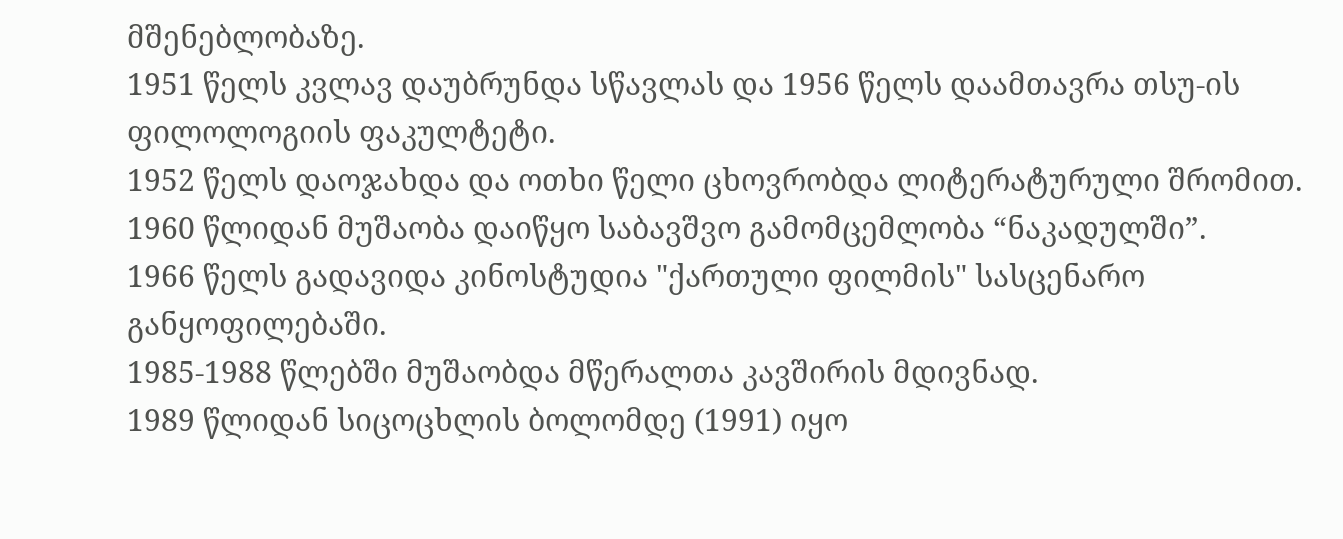მშენებლობაზე.
1951 წელს კვლავ დაუბრუნდა სწავლას და 1956 წელს დაამთავრა თსუ-ის ფილოლოგიის ფაკულტეტი.
1952 წელს დაოჯახდა და ოთხი წელი ცხოვრობდა ლიტერატურული შრომით.
1960 წლიდან მუშაობა დაიწყო საბავშვო გამომცემლობა “ნაკადულში”.
1966 წელს გადავიდა კინოსტუდია "ქართული ფილმის" სასცენარო განყოფილებაში.
1985-1988 წლებში მუშაობდა მწერალთა კავშირის მდივნად.
1989 წლიდან სიცოცხლის ბოლომდე (1991) იყო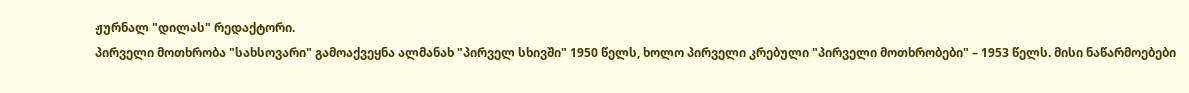ჟურნალ "დილას" რედაქტორი.
პირველი მოთხრობა "სახსოვარი" გამოაქვეყნა ალმანახ "პირველ სხივში" 1950 წელს, ხოლო პირველი კრებული "პირველი მოთხრობები" – 1953 წელს. მისი ნაწარმოებები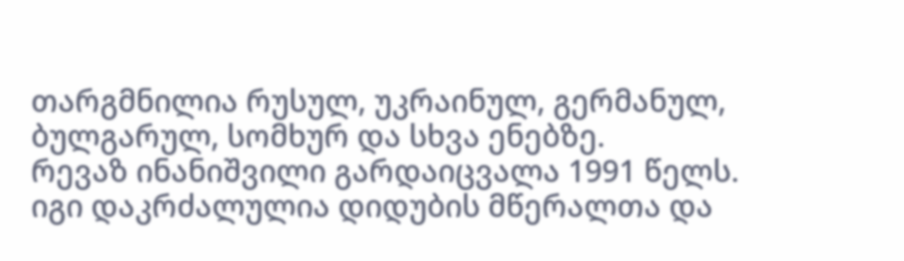თარგმნილია რუსულ, უკრაინულ, გერმანულ, ბულგარულ, სომხურ და სხვა ენებზე.
რევაზ ინანიშვილი გარდაიცვალა 1991 წელს. იგი დაკრძალულია დიდუბის მწერალთა და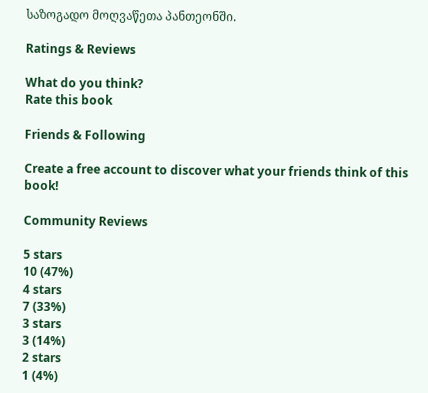საზოგადო მოღვაწეთა პანთეონში.

Ratings & Reviews

What do you think?
Rate this book

Friends & Following

Create a free account to discover what your friends think of this book!

Community Reviews

5 stars
10 (47%)
4 stars
7 (33%)
3 stars
3 (14%)
2 stars
1 (4%)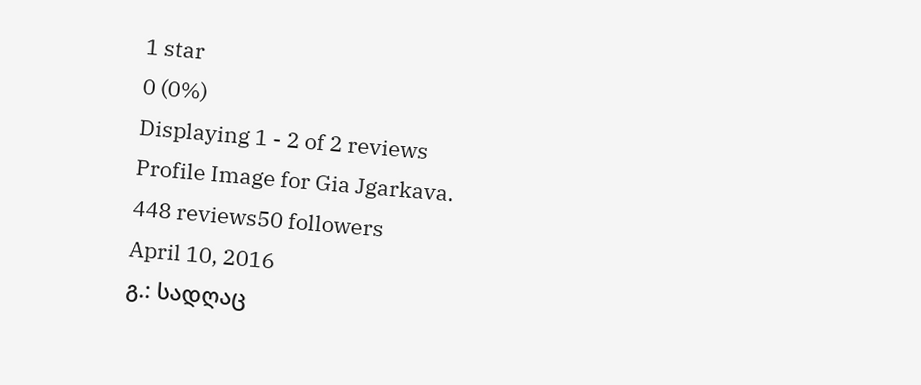1 star
0 (0%)
Displaying 1 - 2 of 2 reviews
Profile Image for Gia Jgarkava.
448 reviews50 followers
April 10, 2016
გ.: სადღაც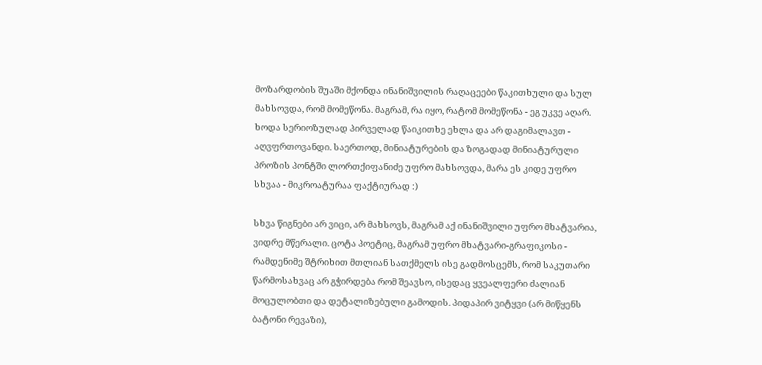მოზარდობის შუაში მქონდა ინანიშვილის რაღაცეები წაკითხული და სულ მახსოვდა, რომ მომეწონა. მაგრამ, რა იყო, რატომ მომეწონა - ეგ უკვე აღარ. ხოდა სერიოზულად პირველად წაიკითხე ეხლა და არ დაგიმალავთ - აღვფრთოვანდი. საერთოდ, მინიატურების და ზოგადად მინიატურული პროზის პონტში ლორთქიფანიძე უფრო მახსოვდა, მარა ეს კიდე უფრო სხვაა - მიკროატურაა ფაქტიურად :)

სხვა წიგნები არ ვიცი, არ მახსოვს, მაგრამ აქ ინანიშვილი უფრო მხატვარია, ვიდრე მწერალი. ცოტა პოეტიც, მაგრამ უფრო მხატვარი-გრაფიკოსი - რამდენიმე შტრიხით მთლიან სათქმელს ისე გადმოსცემს, რომ საკუთარი წარმოსახვაც არ გჭირდება რომ შეავსო, ისედაც ყვეალფერი ძალიან მოცულობთი და დეტალიზებული გამოდის. პიდაპირ ვიტყვი (არ მიწყენს ბატონი რევაზი),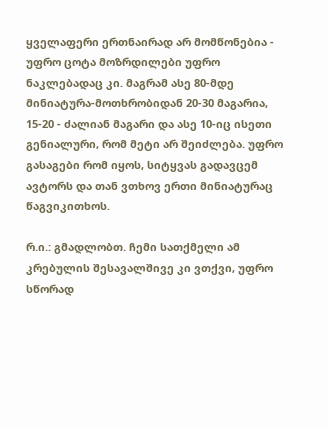ყველაფერი ერთნაირად არ მომწონებია - უფრო ცოტა მოზრდილები უფრო ნაკლებადაც კი. მაგრამ ასე 80-მდე მინიატურა-მოთხრობიდან 20-30 მაგარია, 15-20 - ძალიან მაგარი და ასე 10-იც ისეთი გენიალური, რომ მეტი არ შეიძლება. უფრო გასაგები რომ იყოს, სიტყვას გადავცემ ავტორს და თან ვთხოვ ერთი მინიატურაც წაგვიკითხოს.

რ.ი.: გმადლობთ. ჩემი სათქმელი ამ კრებულის შესავალშივე კი ვთქვი, უფრო სწორად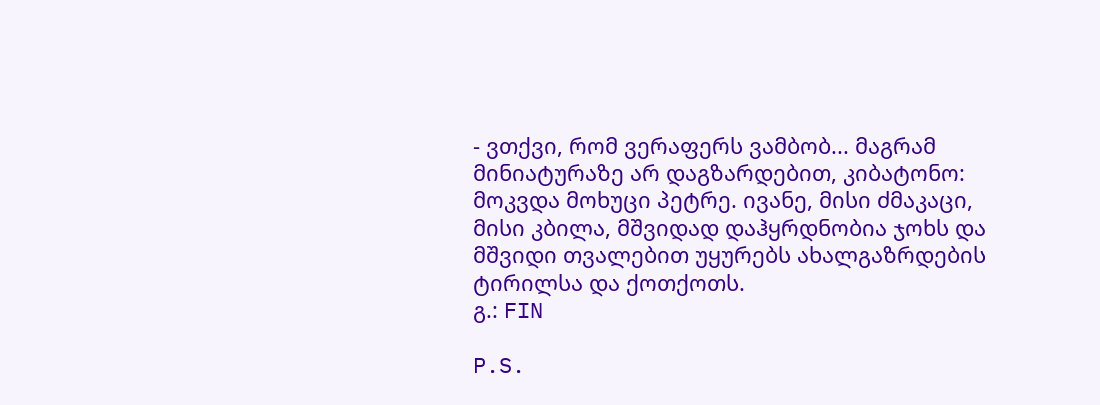- ვთქვი, რომ ვერაფერს ვამბობ... მაგრამ მინიატურაზე არ დაგზარდებით, კიბატონო:
მოკვდა მოხუცი პეტრე. ივანე, მისი ძმაკაცი, მისი კბილა, მშვიდად დაჰყრდნობია ჯოხს და მშვიდი თვალებით უყურებს ახალგაზრდების ტირილსა და ქოთქოთს.
გ.: FIN

P.S.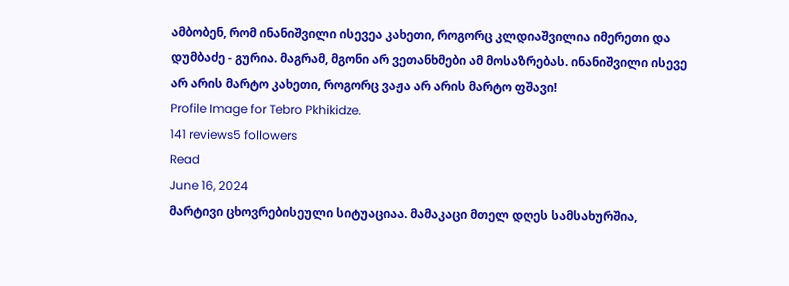ამბობენ, რომ ინანიშვილი ისევეა კახეთი, როგორც კლდიაშვილია იმერეთი და დუმბაძე - გურია. მაგრამ, მგონი არ ვეთანხმები ამ მოსაზრებას. ინანიშვილი ისევე არ არის მარტო კახეთი, როგორც ვაჟა არ არის მარტო ფშავი!
Profile Image for Tebro Pkhikidze.
141 reviews5 followers
Read
June 16, 2024
მარტივი ცხოვრებისეული სიტუაციაა. მამაკაცი მთელ დღეს სამსახურშია,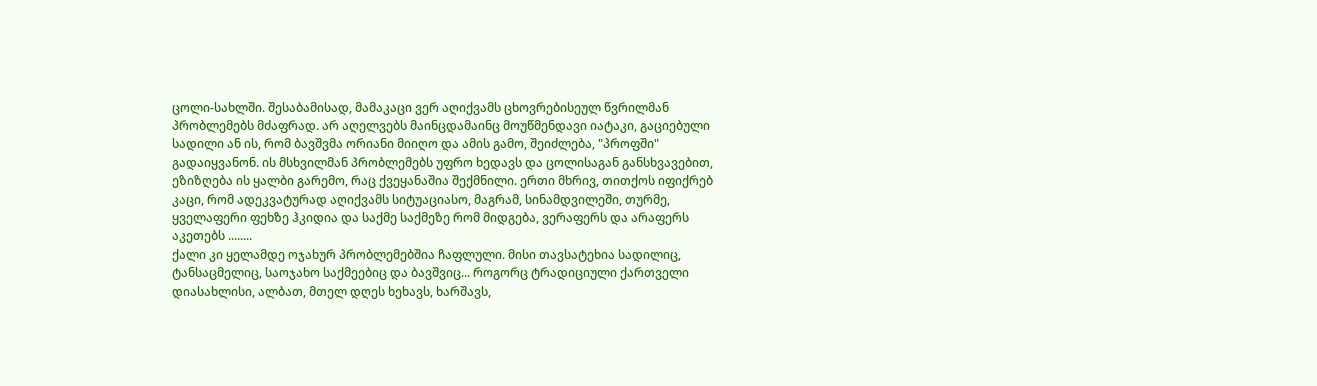ცოლი-სახლში. შესაბამისად, მამაკაცი ვერ აღიქვამს ცხოვრებისეულ წვრილმან პრობლემებს მძაფრად. არ აღელვებს მაინცდამაინც მოუწმენდავი იატაკი, გაციებული სადილი ან ის, რომ ბავშვმა ორიანი მიიღო და ამის გამო, შეიძლება, "პროფში" გადაიყვანონ. ის მსხვილმან პრობლემებს უფრო ხედავს და ცოლისაგან განსხვავებით, ეზიზღება ის ყალბი გარემო, რაც ქვეყანაშია შექმნილი. ერთი მხრივ, თითქოს იფიქრებ კაცი, რომ ადეკვატურად აღიქვამს სიტუაციასო, მაგრამ, სინამდვილეში, თურმე, ყველაფერი ფეხზე ჰკიდია და საქმე საქმეზე რომ მიდგება, ვერაფერს და არაფერს აკეთებს ........
ქალი კი ყელამდე ოჯახურ პრობლემებშია ჩაფლული. მისი თავსატეხია სადილიც, ტანსაცმელიც, საოჯახო საქმეებიც და ბავშვიც... როგორც ტრადიციული ქართველი დიასახლისი, ალბათ, მთელ დღეს ხეხავს, ხარშავს,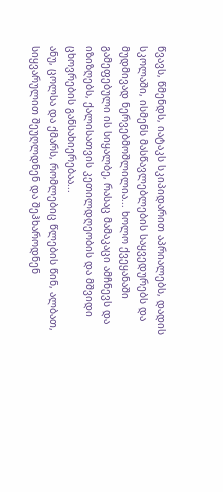წვავს, წმენდს, იატაკს სკიპიდარით აპრიალებს, დადის სკოლაში, ისმენს მასწავლებლების საყვედურებს და მუდმივად ნერვებმოშლილია... ხოლო ქვეყანაში გამეფებული ის სიყალბე, რასაც მამაკაცი ამჩნევს და იზიზღებს, ქალისათვის კეთილდღეობის და მშვიდი ცხოვრების განსახიერებაა...
ანუ, ცოლსა და ქმარს, რომლებიც წლების წინ, ალბათ, სიყვარულით შეუღლდნენ და შეჰხაროდნენ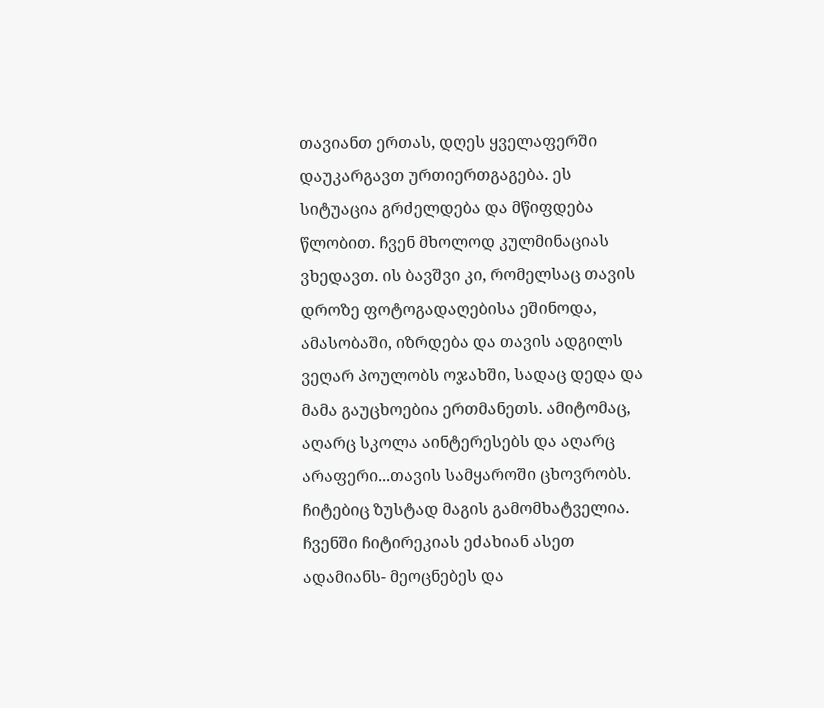თავიანთ ერთას, დღეს ყველაფერში დაუკარგავთ ურთიერთგაგება. ეს სიტუაცია გრძელდება და მწიფდება წლობით. ჩვენ მხოლოდ კულმინაციას ვხედავთ. ის ბავშვი კი, რომელსაც თავის დროზე ფოტოგადაღებისა ეშინოდა, ამასობაში, იზრდება და თავის ადგილს ვეღარ პოულობს ოჯახში, სადაც დედა და მამა გაუცხოებია ერთმანეთს. ამიტომაც, აღარც სკოლა აინტერესებს და აღარც არაფერი...თავის სამყაროში ცხოვრობს. ჩიტებიც ზუსტად მაგის გამომხატველია. ჩვენში ჩიტირეკიას ეძახიან ასეთ ადამიანს- მეოცნებეს და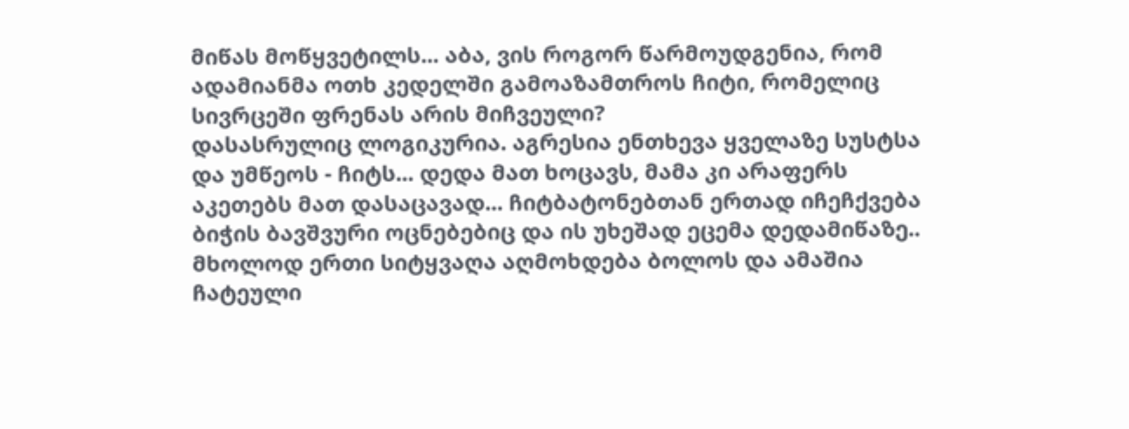მიწას მოწყვეტილს... აბა, ვის როგორ წარმოუდგენია, რომ ადამიანმა ოთხ კედელში გამოაზამთროს ჩიტი, რომელიც სივრცეში ფრენას არის მიჩვეული?
დასასრულიც ლოგიკურია. აგრესია ენთხევა ყველაზე სუსტსა და უმწეოს - ჩიტს... დედა მათ ხოცავს, მამა კი არაფერს აკეთებს მათ დასაცავად... ჩიტბატონებთან ერთად იჩეჩქვება ბიჭის ბავშვური ოცნებებიც და ის უხეშად ეცემა დედამიწაზე.. მხოლოდ ერთი სიტყვაღა აღმოხდება ბოლოს და ამაშია ჩატეული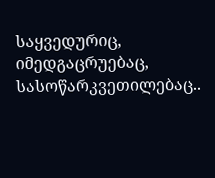საყვედურიც, იმედგაცრუებაც, სასოწარკვეთილებაც..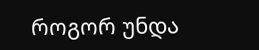როგორ უნდა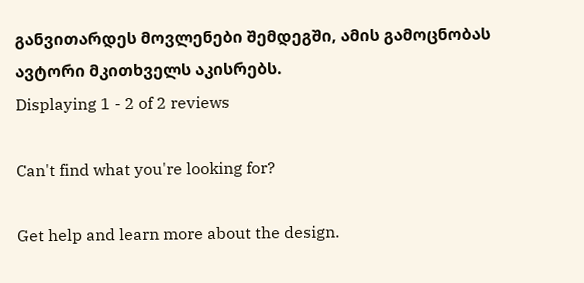განვითარდეს მოვლენები შემდეგში, ამის გამოცნობას ავტორი მკითხველს აკისრებს.
Displaying 1 - 2 of 2 reviews

Can't find what you're looking for?

Get help and learn more about the design.